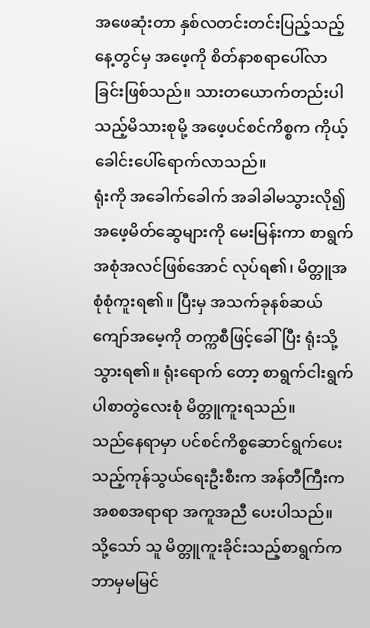အဖေဆုံးတာ နှစ်လတင်းတင်းပြည့်သည့်နေ့တွင်မှ အဖေ့ကို စိတ်နာစရာပေါ်လာခြင်းဖြစ်သည်။ သားတယောက်တည်းပါသည့်မိသားစုမို့ အဖေ့ပင်စင်ကိစ္စက ကိုယ့်ခေါင်းပေါ်ရောက်လာသည်။
ရုံးကို အခေါက်ခေါက် အခါခါမသွားလို၍ အဖေ့မိတ်ဆွေများကို မေးမြန်းကာ စာရွက်အစုံအလင်ဖြစ်အောင် လုပ်ရ၏၊ မိတ္တူအစုံစုံကူးရ၏။ ပြီးမှ အသက်ခုနစ်ဆယ်ကျော်အမေ့ကို တက္ကစီဖြင့်ခေါ်ပြီး ရုံးသို့သွားရ၏။ ရုံးရောက် တော့ စာရွက်ငါးရွက်ပါစာတွဲလေးစုံ မိတ္တူကူးရသည်။
သည်နေရာမှာ ပင်စင်ကိစ္စဆောင်ရွက်ပေးသည့်ကုန်သွယ်ရေးဦးစီးက အန်တီကြီးက အစစအရာရာ အကူအညီ ပေးပါသည်။ သို့သော် သူ မိတ္တူကူးခိုင်းသည့်စာရွက်က ဘာမှမမြင်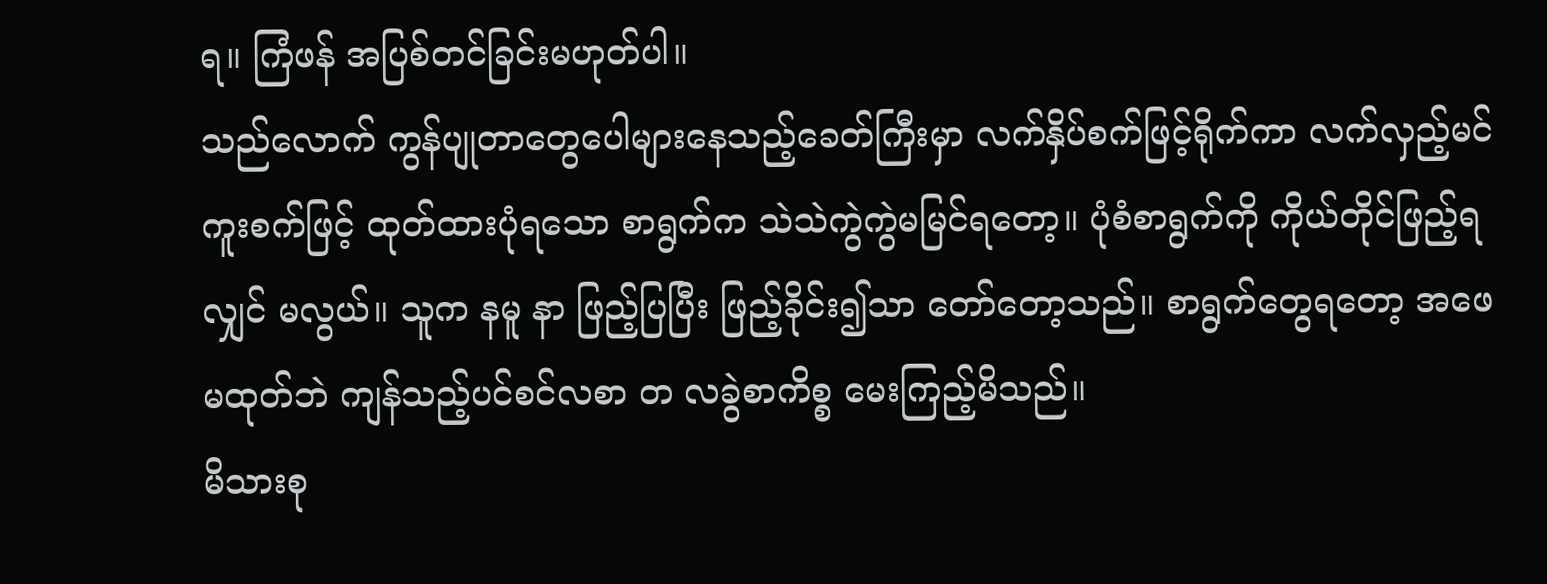ရ။ ကြံဖန် အပြစ်တင်ခြင်းမဟုတ်ပါ။
သည်လောက် ကွန်ပျုတာတွေပေါများနေသည့်ခေတ်ကြီးမှာ လက်နှိပ်စက်ဖြင့်ရိုက်ကာ လက်လှည့်မင်ကူးစက်ဖြင့် ထုတ်ထားပုံရသော စာရွက်က သဲသဲကွဲကွဲမမြင်ရတော့။ ပုံစံစာရွက်ကို ကိုယ်တိုင်ဖြည့်ရလျှင် မလွယ်။ သူက နမူ နာ ဖြည့်ပြပြီး ဖြည့်ခိုင်း၍သာ တော်တော့သည်။ စာရွက်တွေရတော့ အဖေမထုတ်ဘဲ ကျန်သည့်ပင်စင်လစာ တ လခွဲစာကိစ္စ မေးကြည့်မိသည်။
မိသားစု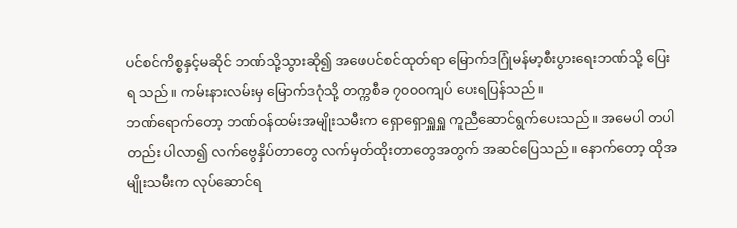ပင်စင်ကိစ္စနှင့်မဆိုင် ဘဏ်သို့သွားဆို၍ အဖေပင်စင်ထုတ်ရာ မြောက်ဒဂြုံမန်မာ့စီးပွားရေးဘဏ်သို့ ပြေးရ သည်။ ကမ်းနားလမ်းမှ မြောက်ဒဂုံသို့ တက္ကစီခ ၇၀၀၀ကျပ် ပေးရပြန်သည်။
ဘဏ်ရောက်တော့ ဘဏ်ဝန်ထမ်းအမျိုးသမီးက ရှောရှောရှူရှူ ကူညီဆောင်ရွက်ပေးသည်။ အမေပါ တပါတည်း ပါလာ၍ လက်ဗွေနှိပ်တာတွေ လက်မှတ်ထိုးတာတွေအတွက် အဆင်ပြေသည်။ နောက်တော့ ထိုအမျိုးသမီးက လုပ်ဆောင်ရ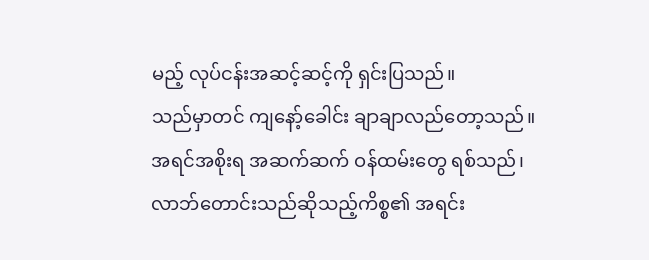မည့် လုပ်ငန်းအဆင့်ဆင့်ကို ရှင်းပြသည်။
သည်မှာတင် ကျနော့်ခေါင်း ချာချာလည်တော့သည်။
အရင်အစိုးရ အဆက်ဆက် ဝန်ထမ်းတွေ ရစ်သည်၊ လာဘ်တောင်းသည်ဆိုသည့်ကိစ္စ၏ အရင်း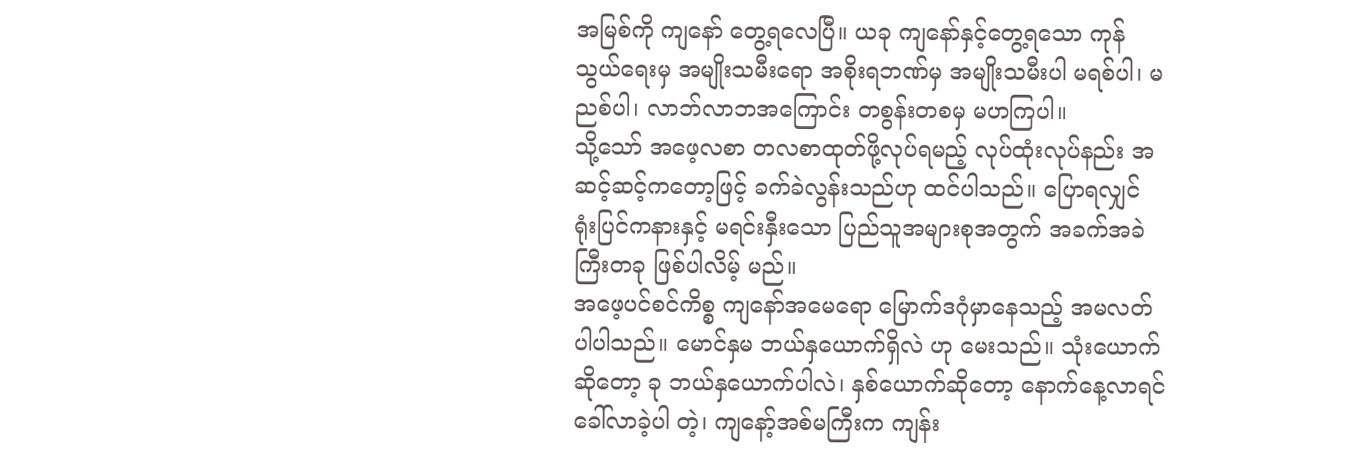အမြစ်ကို ကျနော် တွေ့ရလေပြီ။ ယခု ကျနော်နှင့်တွေ့ရသော ကုန်သွယ်ရေးမှ အမျိုးသမီးရော အစိုးရဘဏ်မှ အမျိုးသမီးပါ မရစ်ပါ၊ မညစ်ပါ၊ လာဘ်လာဘအကြောင်း တစွန်းတစမှ မဟကြပါ။
သို့သော် အဖေ့လစာ တလစာထုတ်ဖို့လုပ်ရမည့် လုပ်ထုံးလုပ်နည်း အဆင့်ဆင့်ကတော့ဖြင့် ခက်ခဲလွန်းသည်ဟု ထင်ပါသည်။ ပြောရလျှင် ရုံးပြင်ကနားနှင့် မရင်းနှီးသော ပြည်သူအများစုအတွက် အခက်အခဲကြီးတခု ဖြစ်ပါလိမ့် မည်။
အဖေ့ပင်စင်ကိစ္စ ကျနော်အမေရော မြောက်ဒဂုံမှာနေသည့် အမလတ်ပါပါသည်။ မောင်နှမ ဘယ်နှယောက်ရှိလဲ ဟု မေးသည်။ သုံးယောက်ဆိုတော့ ခု ဘယ်နှယောက်ပါလဲ၊ နှစ်ယောက်ဆိုတော့ နောက်နေ့လာရင် ခေါ်လာခဲ့ပါ တဲ့၊ ကျနော့်အစ်မကြီးက ကျန်း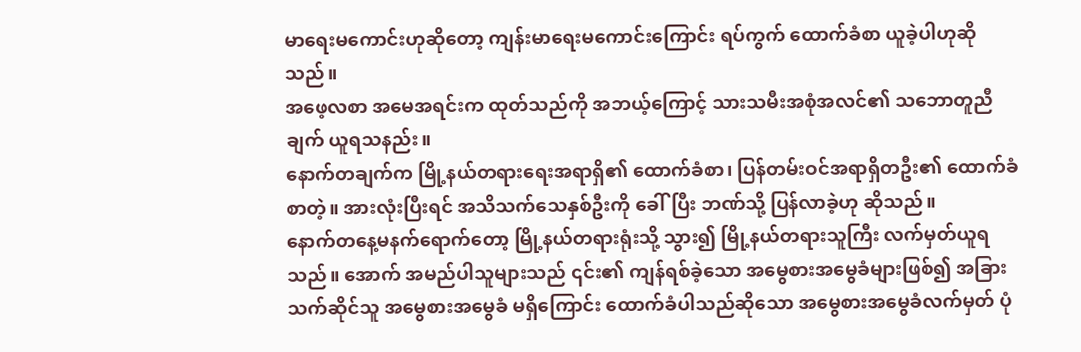မာရေးမကောင်းဟုဆိုတော့ ကျန်းမာရေးမကောင်းကြောင်း ရပ်ကွက် ထောက်ခံစာ ယူခဲ့ပါဟုဆိုသည်။
အဖေ့လစာ အမေအရင်းက ထုတ်သည်ကို အဘယ့်ကြောင့် သားသမီးအစုံအလင်၏ သဘောတူညီချက် ယူရသနည်း။
နောက်တချက်က မြို့နယ်တရားရေးအရာရှိ၏ ထောက်ခံစာ၊ ပြန်တမ်းဝင်အရာရှိတဦး၏ ထောက်ခံစာတဲ့။ အားလုံးပြီးရင် အသိသက်သေနှစ်ဦးကို ခေါ်ပြီး ဘဏ်သို့ ပြန်လာခဲ့ဟု ဆိုသည်။
နောက်တနေ့မနက်ရောက်တော့ မြို့နယ်တရားရုံးသို့ သွား၍ မြို့နယ်တရားသူကြီး လက်မှတ်ယူရသည်။ အောက် အမည်ပါသူများသည် ၎င်း၏ ကျန်ရစ်ခဲ့သော အမွေစားအမွေခံများဖြစ်၍ အခြားသက်ဆိုင်သူ အမွေစားအမွေခံ မရှိကြောင်း ထောက်ခံပါသည်ဆိုသော အမွေစားအမွေခံလက်မှတ် ပုံ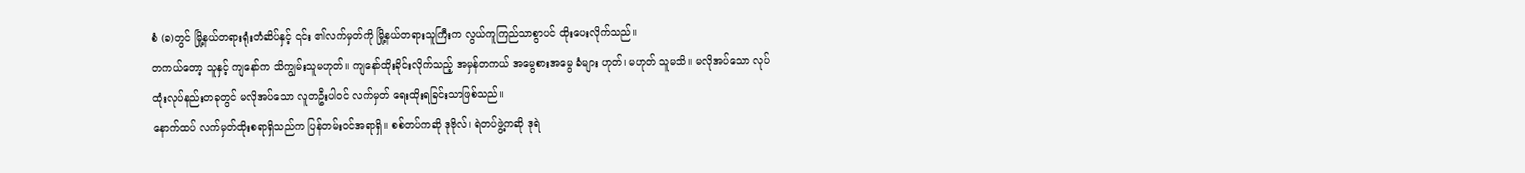စံ (ခ)တွင် မြို့နယ်တရားရုံးတံဆိပ်နှင့် ၎င်း ၏လက်မှတ်ကို မြို့နယ်တရားသူကြီးက လွယ်ကူကြည်သာစွာပင် ထိုးပေးလိုက်သည်။
တကယ်တော့ သူနှင့် ကျနော်က သိကျွမ်းသူမဟုတ်။ ကျနော်ထိုးခိုင်းလိုက်သည့် အမှန်တကယ် အမွေစားအမွေ ခံများ ဟုတ်၊ မဟုတ် သူမသိ။ မလိုအပ်သော လုပ်ထုံးလုပ်နည်းတခုတွင် မလိုအပ်သော လူတဦးပါဝင် လက်မှတ် ရေးထိုးရခြင်းသာဖြစ်သည်။
နောက်ထပ် လက်မှတ်ထိုးစရာရှိသည်က ပြန်တမ်းဝင်အရာရှိ။ စစ်တပ်ကဆို ဒုဗိုလ်၊ ရဲတပ်ဖွဲ့ကဆို ဒုရဲ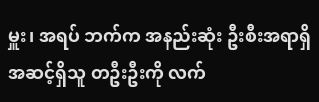မှူး၊ အရပ် ဘက်က အနည်းဆုံး ဦးစီးအရာရှိ အဆင့်ရှိသူ တဦးဦးကို လက်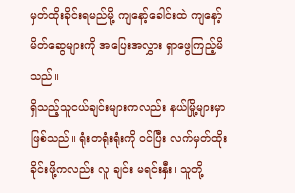မှတ်ထိုးခိုင်းရမည်မို့ ကျနော့်ခေါင်းထဲ ကျနော့် မိတ်ဆွေများကို အပြေးအလွှား ရှာဖွေကြည့်မိသည်။
ရှိသည့်သူငယ်ချင်းများကလည်း နယ်မြို့များမှာ ဖြစ်သည်။ ရုံးတရုံးရုံးကို ဝင်ပြီး လက်မှတ်ထိုးခိုင်းဖို့ကလည်း လူ ချင်း မရင်းနှီး၊ သူတို့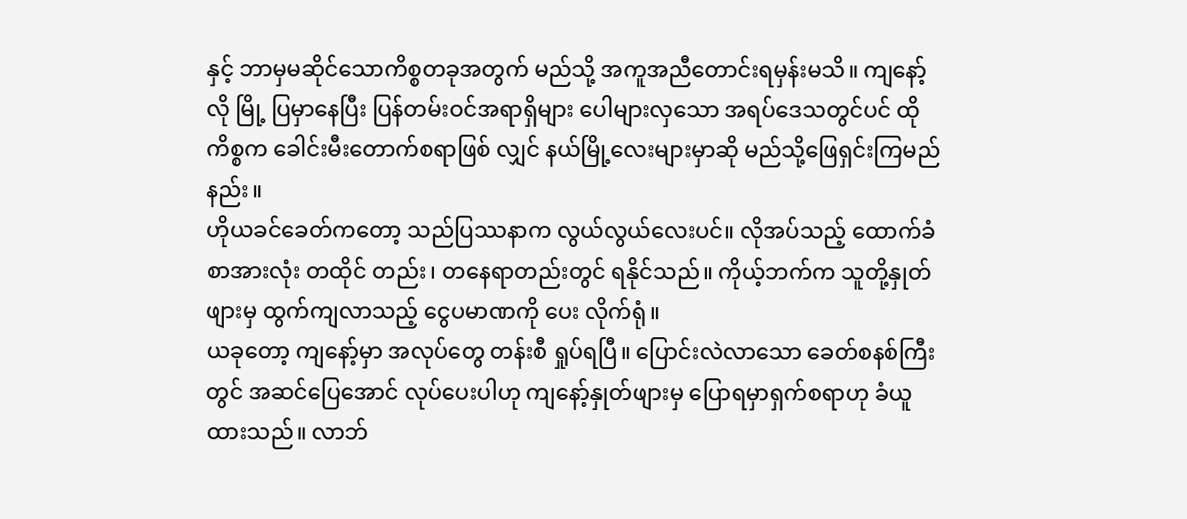နှင့် ဘာမှမဆိုင်သောကိစ္စတခုအတွက် မည်သို့ အကူအညီတောင်းရမှန်းမသိ။ ကျနော့်လို မြို့ ပြမှာနေပြီး ပြန်တမ်းဝင်အရာရှိများ ပေါများလှသော အရပ်ဒေသတွင်ပင် ထိုကိစ္စက ခေါင်းမီးတောက်စရာဖြစ် လျှင် နယ်မြို့လေးများမှာဆို မည်သို့ဖြေရှင်းကြမည်နည်း။
ဟိုယခင်ခေတ်ကတော့ သည်ပြဿနာက လွယ်လွယ်လေးပင်။ လိုအပ်သည့် ထောက်ခံစာအားလုံး တထိုင် တည်း၊ တနေရာတည်းတွင် ရနိုင်သည်။ ကိုယ့်ဘက်က သူတို့နှုတ်ဖျားမှ ထွက်ကျလာသည့် ငွေပမာဏကို ပေး လိုက်ရုံ။
ယခုတော့ ကျနော့်မှာ အလုပ်တွေ တန်းစီ ရှုပ်ရပြီ။ ပြောင်းလဲလာသော ခေတ်စနစ်ကြီးတွင် အဆင်ပြေအောင် လုပ်ပေးပါဟု ကျနော့်နှုတ်ဖျားမှ ပြောရမှာရှက်စရာဟု ခံယူထားသည်။ လာဘ်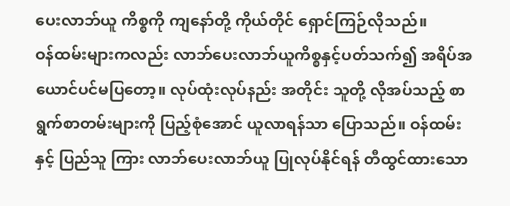ပေးလာဘ်ယူ ကိစ္စကို ကျနော်တို့ ကိုယ်တိုင် ရှောင်ကြဉ်လိုသည်။
ဝန်ထမ်းများကလည်း လာဘ်ပေးလာဘ်ယူကိစ္စနှင့်ပတ်သက်၍ အရိပ်အယောင်ပင်မပြတော့။ လုပ်ထုံးလုပ်နည်း အတိုင်း သူတို့ လိုအပ်သည့် စာရွက်စာတမ်းများကို ပြည့်စုံအောင် ယူလာရန်သာ ပြောသည်။ ဝန်ထမ်းနှင့် ပြည်သူ ကြား လာဘ်ပေးလာဘ်ယူ ပြုလုပ်နိုင်ရန် တီထွင်ထားသော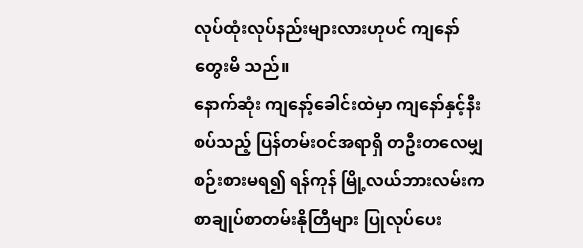လုပ်ထုံးလုပ်နည်းများလားဟုပင် ကျနော်တွေးမိ သည်။
နောက်ဆုံး ကျနော့်ခေါင်းထဲမှာ ကျနော်နှင့်နီးစပ်သည့် ပြန်တမ်းဝင်အရာရှိ တဦးတလေမျှ စဉ်းစားမရ၍ ရန်ကုန် မြို့လယ်ဘားလမ်းက စာချုပ်စာတမ်းနိုတြီများ ပြုလုပ်ပေး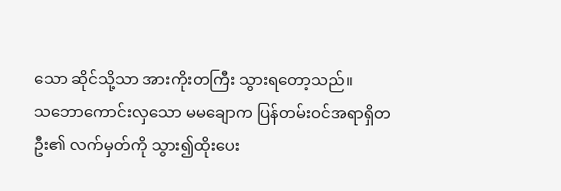သော ဆိုင်သို့သာ အားကိုးတကြီး သွားရတော့သည်။
သဘောကောင်းလှသော မမချောက ပြန်တမ်းဝင်အရာရှိတဦး၏ လက်မှတ်ကို သွား၍ထိုးပေး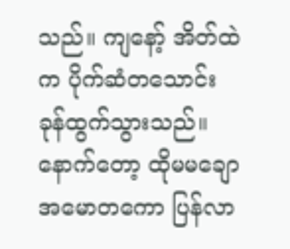သည်။ ကျနော့် အိတ်ထဲက ပိုက်ဆံတသောင်း ခုန်ထွက်သွားသည်။ နောက်တော့ ထိုမမချော အမောတကော ပြန်လာ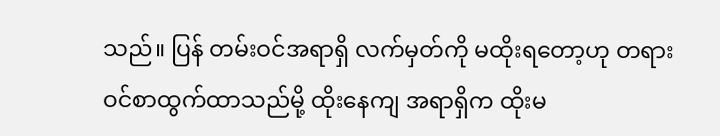သည်။ ပြန် တမ်းဝင်အရာရှိ လက်မှတ်ကို မထိုးရတော့ဟု တရားဝင်စာထွက်ထာသည်မို့ ထိုးနေကျ အရာရှိက ထိုးမ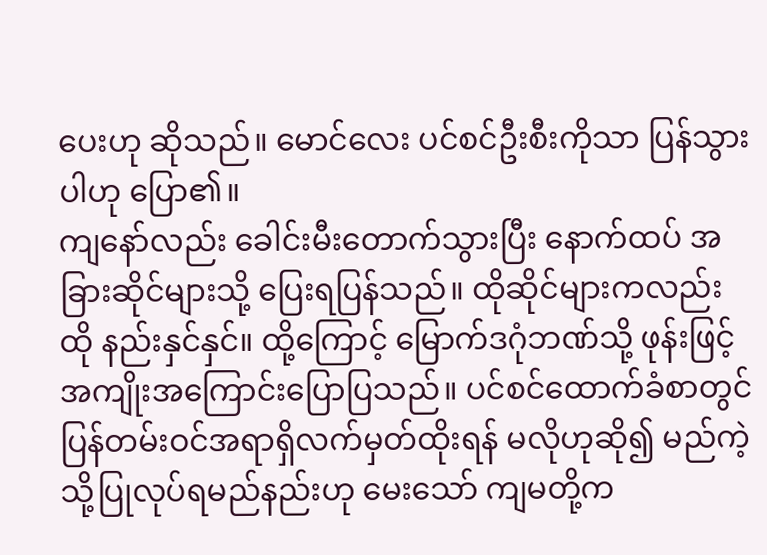ပေးဟု ဆိုသည်။ မောင်လေး ပင်စင်ဦးစီးကိုသာ ပြန်သွားပါဟု ပြော၏။
ကျနော်လည်း ခေါင်းမီးတောက်သွားပြီး နောက်ထပ် အခြားဆိုင်များသို့ ပြေးရပြန်သည်။ ထိုဆိုင်များကလည်း ထို နည်းနှင်နှင်။ ထို့ကြောင့် မြောက်ဒဂုံဘဏ်သို့ ဖုန်းဖြင့် အကျိုးအကြောင်းပြောပြသည်။ ပင်စင်ထောက်ခံစာတွင် ပြန်တမ်းဝင်အရာရှိလက်မှတ်ထိုးရန် မလိုဟုဆို၍ မည်ကဲ့သို့ပြုလုပ်ရမည်နည်းဟု မေးသော် ကျမတို့က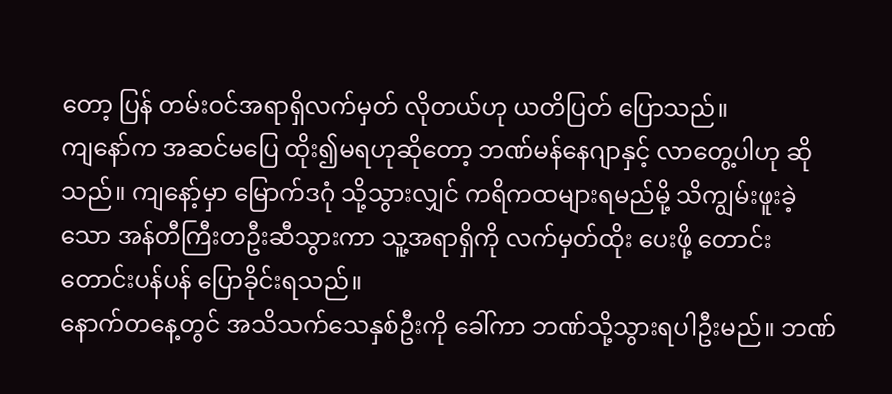တော့ ပြန် တမ်းဝင်အရာရှိလက်မှတ် လိုတယ်ဟု ယတိပြတ် ပြောသည်။
ကျနော်က အဆင်မပြေ ထိုး၍မရဟုဆိုတော့ ဘဏ်မန်နေဂျာနှင့် လာတွေ့ပါဟု ဆိုသည်။ ကျနော့်မှာ မြောက်ဒဂုံ သို့သွားလျှင် ကရိကထများရမည်မို့ သိကျွမ်းဖူးခဲ့သော အန်တီကြီးတဦးဆီသွားကာ သူ့အရာရှိကို လက်မှတ်ထိုး ပေးဖို့ တောင်းတောင်းပန်ပန် ပြောခိုင်းရသည်။
နောက်တနေ့တွင် အသိသက်သေနှစ်ဦးကို ခေါ်ကာ ဘဏ်သို့သွားရပါဦးမည်။ ဘဏ်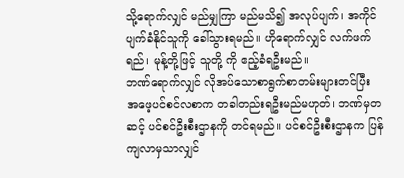သို့ရောက်လျှင် မည်မျှကြာ မည်မသိ၍ အလုပ်ပျက်၊ အကိုင်ပျက်ခံနိုင်သူကို ခေါ်သွားရမည်။ ဟိုရောက်လျှင် လက်ဖက်ရည်၊ မုန့်တို့ဖြင့် သူတို့ ကို ဧည့်ခံရဦးမည်။
ဘဏ်ရောက်လျှင် လိုအပ်သောစာရွက်စာတမ်းများတင်ပြီး အဖေ့ပင်စင်လစာက တခါတည်းရဦးမည်မဟုတ်၊ ဘဏ်မှတဆင့် ပင်စင်ဦးစီးဌာနကို တင်ရမည်။ ပင်စင်ဦးစီးဌာနက ပြန်ကျလာမှသာလျှင်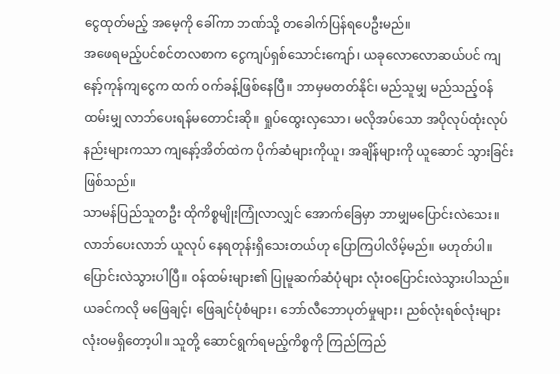ငွေထုတ်မည့် အမေ့ကို ခေါ်ကာ ဘဏ်သို့ တခေါက်ပြန်ရပေဦးမည်။
အဖေရမည့်ပင်စင်တလစာက ငွေကျပ်ရှစ်သောင်းကျော်၊ ယခုလောလောဆယ်ပင် ကျနော့်ကုန်ကျငွေက ထက် ဝက်ခန့်ဖြစ်နေပြီ။ ဘာမှမတတ်နိုင်၊ မည်သူမျှ မည်သည့်ဝန်ထမ်းမျှ လာဘ်ပေးရန်မတောင်းဆို။ ရှုပ်ထွေးလှသော၊ မလိုအပ်သော အပိုလုပ်ထုံးလုပ်နည်းများကသာ ကျနော့်အိတ်ထဲက ပိုက်ဆံများကိုယူ၊ အချိန်များကို ယူဆောင် သွားခြင်းဖြစ်သည်။
သာမန်ပြည်သူတဦး ထိုကိစ္စမျိုးကြုံလာလျှင် အောက်ခြေမှာ ဘာမျှမပြောင်းလဲသေး။ လာဘ်ပေးလာဘ် ယူလုပ် နေရတုန်းရှိသေးတယ်ဟု ပြောကြပါလိမ့်မည်။ မဟုတ်ပါ။ ပြောင်းလဲသွားပါပြီ။ ဝန်ထမ်းများ၏ ပြုမူဆက်ဆံပုံများ လုံးဝပြောင်းလဲသွားပါသည်။
ယခင်ကလို မဖြေချင့်၊ ဖြေချင်ပုံစံများ၊ ဘော်လီဘောပုတ်မှုများ၊ ညစ်လုံးရစ်လုံးများ လုံးဝမရှိတော့ပါ။ သူတို့ ဆောင်ရွက်ရမည့်ကိစ္စကို ကြည်ကြည်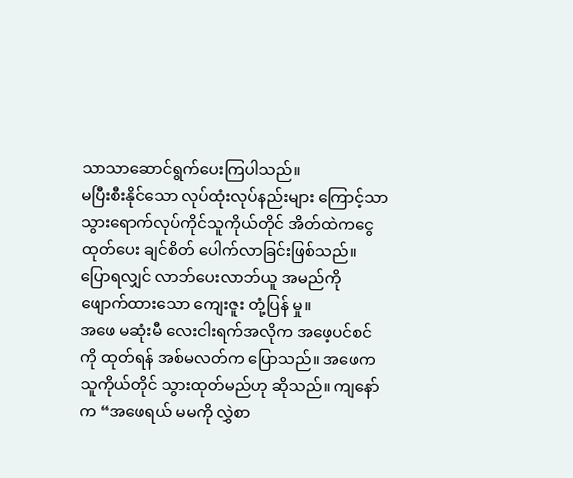သာသာဆောင်ရွက်ပေးကြပါသည်။
မပြီးစီးနိုင်သော လုပ်ထုံးလုပ်နည်းများ ကြောင့်သာ သွားရောက်လုပ်ကိုင်သူကိုယ်တိုင် အိတ်ထဲကငွေထုတ်ပေး ချင်စိတ် ပေါက်လာခြင်းဖြစ်သည်။ ပြောရလျှင် လာဘ်ပေးလာဘ်ယူ အမည်ကို ဖျောက်ထားသော ကျေးဇူး တုံ့ပြန် မှု။
အဖေ မဆုံးမီ လေးငါးရက်အလိုက အဖေ့ပင်စင်ကို ထုတ်ရန် အစ်မလတ်က ပြောသည်။ အဖေက သူကိုယ်တိုင် သွားထုတ်မည်ဟု ဆိုသည်။ ကျနော်က “အဖေရယ် မမကို လွှဲစာ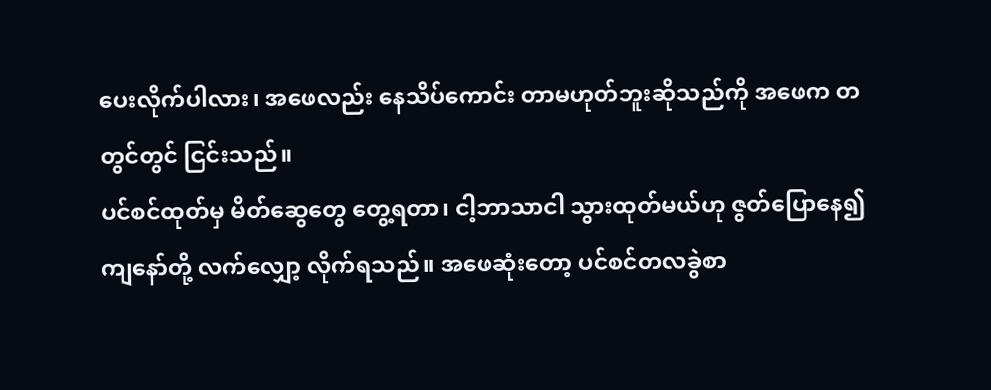ပေးလိုက်ပါလား၊ အဖေလည်း နေသိပ်ကောင်း တာမဟုတ်ဘူးဆိုသည်ကို အဖေက တတွင်တွင် ငြင်းသည်။
ပင်စင်ထုတ်မှ မိတ်ဆွေတွေ တွေ့ရတာ၊ ငါ့ဘာသာငါ သွားထုတ်မယ်ဟု ဇွတ်ပြောနေ၍ ကျနော်တို့ လက်လျှော့ လိုက်ရသည်။ အဖေဆုံးတော့ ပင်စင်တလခွဲစာ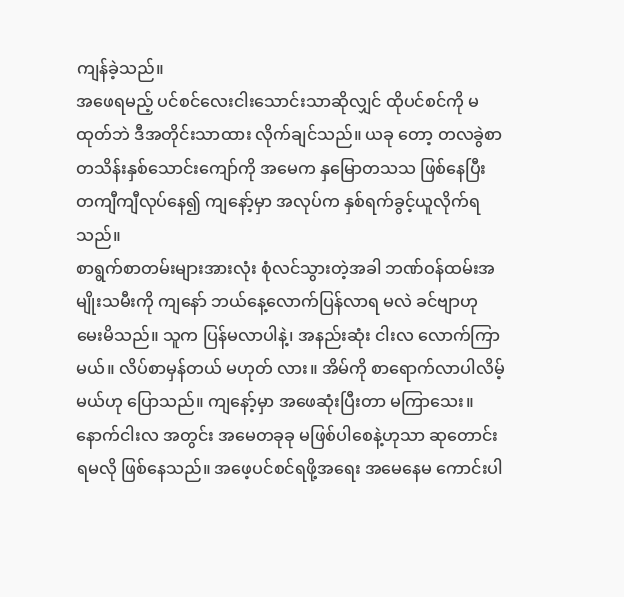ကျန်ခဲ့သည်။
အဖေရမည့် ပင်စင်လေးငါးသောင်းသာဆိုလျှင် ထိုပင်စင်ကို မထုတ်ဘဲ ဒီအတိုင်းသာထား လိုက်ချင်သည်။ ယခု တော့ တလခွဲစာ တသိန်းနှစ်သောင်းကျော်ကို အမေက နှမြောတသသ ဖြစ်နေပြီး တကျီကျီလုပ်နေ၍ ကျနော့်မှာ အလုပ်က နှစ်ရက်ခွင့်ယူလိုက်ရသည်။
စာရွက်စာတမ်းများအားလုံး စုံလင်သွားတဲ့အခါ ဘဏ်ဝန်ထမ်းအမျိုးသမီးကို ကျနော် ဘယ်နေ့လောက်ပြန်လာရ မလဲ ခင်ဗျာဟု မေးမိသည်။ သူက ပြန်မလာပါနဲ့၊ အနည်းဆုံး ငါးလ လောက်ကြာမယ်။ လိပ်စာမှန်တယ် မဟုတ် လား။ အိမ်ကို စာရောက်လာပါလိမ့်မယ်ဟု ပြောသည်။ ကျနော့်မှာ အဖေဆုံးပြီးတာ မကြာသေး။ နောက်ငါးလ အတွင်း အမေတခုခု မဖြစ်ပါစေနဲ့ဟုသာ ဆုတောင်းရမလို ဖြစ်နေသည်။ အဖေ့ပင်စင်ရဖို့အရေး အမေနေမ ကောင်းပါ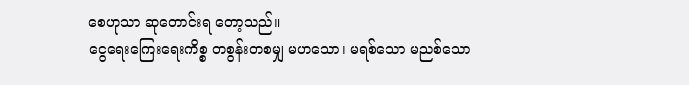စေဟုသာ ဆုတောင်းရ တော့သည်။
ငွေရေးကြေးရေးကိစ္စ တစွန်းတစမျှ မဟသော၊ မရစ်သော မညစ်သော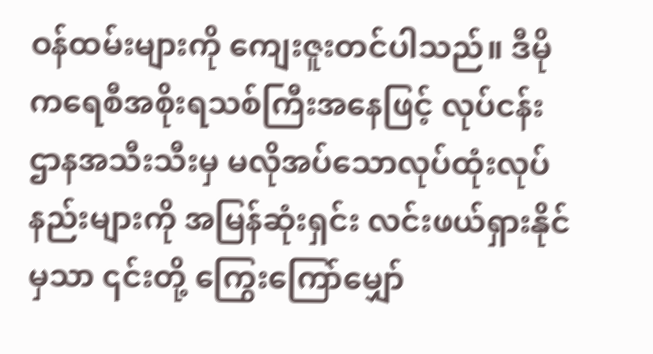ဝန်ထမ်းများကို ကျေးဇူးတင်ပါသည်။ ဒီမို ကရေစီအစိုးရသစ်ကြီးအနေဖြင့် လုပ်ငန်းဌာနအသီးသီးမှ မလိုအပ်သောလုပ်ထုံးလုပ်နည်းများကို အမြန်ဆုံးရှင်း လင်းဖယ်ရှားနိုင်မှသာ ၎င်းတို့ ကြွေးကြော်မျှော်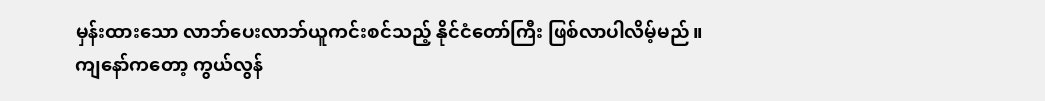မှန်းထားသော လာဘ်ပေးလာဘ်ယူကင်းစင်သည့် နိုင်ငံတော်ကြီး ဖြစ်လာပါလိမ့်မည်။
ကျနော်ကတော့ ကွယ်လွန်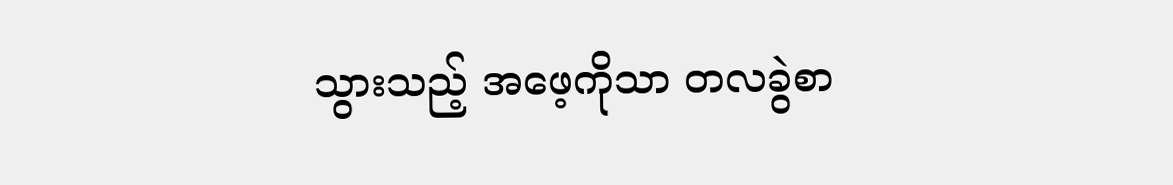သွားသည့် အဖေ့ကိုသာ တလခွဲစာ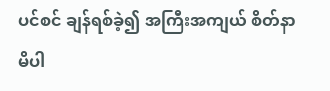ပင်စင် ချန်ရစ်ခဲ့၍ အကြီးအကျယ် စိတ်နာမိပါ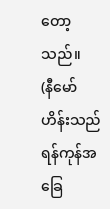တော့သည်။
(နီမော်ဟိန်းသည် ရန်ကုန်အခြေ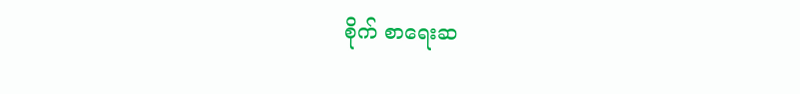စိုက် စာရေးဆ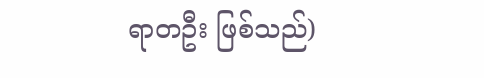ရာတဦး ဖြစ်သည်)